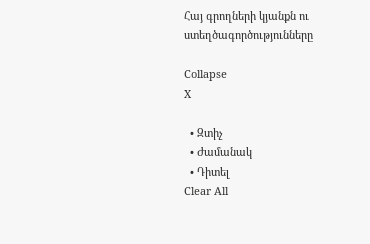Հայ գրողների կյանքն ու ստեղծագործությունները

Collapse
X

  • Զտիչ
  • Ժամանակ
  • Դիտել
Clear All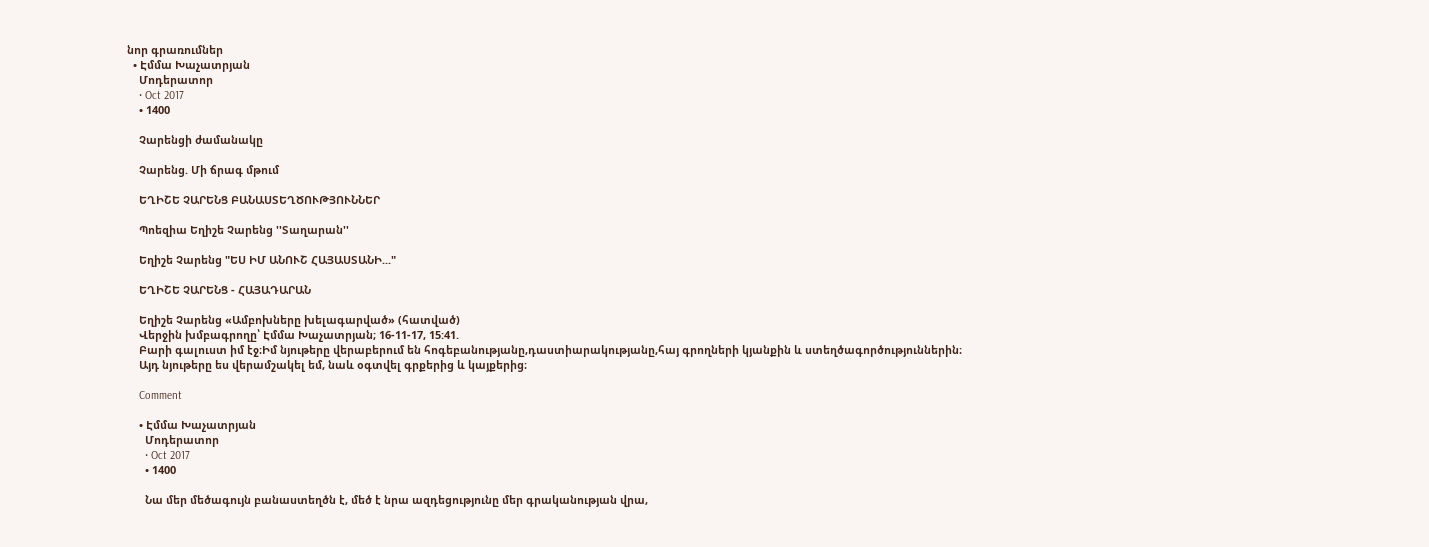նոր գրառումներ
  • Էմմա Խաչատրյան
    Մոդերատոր
    • Oct 2017
    • 1400

    Չարենցի ժամանակը

    Չարենց. Մի ճրագ մթում

    ԵՂԻՇԵ ՉԱՐԵՆՑ ԲԱՆԱՍՏԵՂԾՈՒԹՅՈՒՆՆԵՐ

    Պոեզիա Եղիշե Չարենց ''Տաղարան''

    Եղիշե Չարենց "ԵՍ ԻՄ ԱՆՈՒՇ ՀԱՅԱՍՏԱՆԻ..."

    ԵՂԻՇԵ ՉԱՐԵՆՑ - ՀԱՅԱԴԱՐԱՆ

    Եղիշե Չարենց «Ամբոխները խելագարված» (հատված)
    Վերջին խմբագրողը՝ Էմմա Խաչատրյան; 16-11-17, 15:41.
    Բարի գալուստ իմ էջ։Իմ նյութերը վերաբերում են հոգեբանությանը,դաստիարակությանը,հայ գրողների կյանքին և ստեղծագործություններին։
    Այդ նյութերը ես վերամշակել եմ, նաև օգտվել գրքերից և կայքերից։

    Comment

    • Էմմա Խաչատրյան
      Մոդերատոր
      • Oct 2017
      • 1400

      Նա մեր մեծագույն բանաստեղծն է, մեծ է նրա ազդեցությունը մեր գրականության վրա,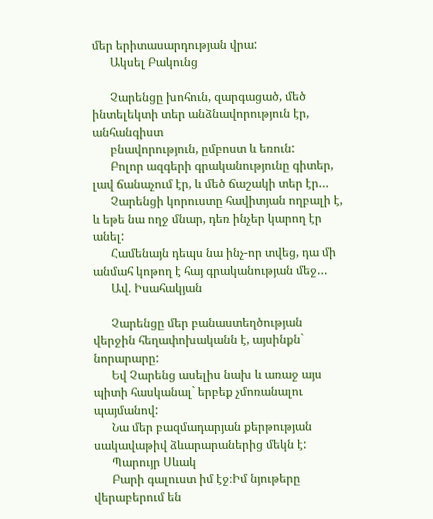մեր երիտասարդության վրա:
      Ակսել Բակունց

      Չարենցը խոհուն, զարգացած, մեծ ինտելեկտի տեր անձնավորություն էր, անհանգիստ
      բնավորություն, ըմբոստ և եռուն:
      Բոլոր ազգերի գրականությունը գիտեր, լավ ճանաչում էր, և մեծ ճաշակի տեր էր…
      Չարենցի կորուստը հավիտյան ողբալի է, և եթե նա ողջ մնար, դեռ ինչեր կարող էր անել:
      Համենայն դեպս նա ինչ-որ տվեց, դա մի անմահ կոթող է հայ գրականության մեջ…
      Ավ. Իսահակյան

      Չարենցը մեր բանաստեղծության վերջին հեղափոխականն է, այսինքն` նորարարը:
      Եվ Չարենց ասելիս նախ և առաջ այս պիտի հասկանալ` երբեք չմոռանալու պայմանով:
      Նա մեր բազմադարյան քերթության սակավաթիվ ձևարարաներից մեկն է:
      Պարույր Սևակ
      Բարի գալուստ իմ էջ։Իմ նյութերը վերաբերում են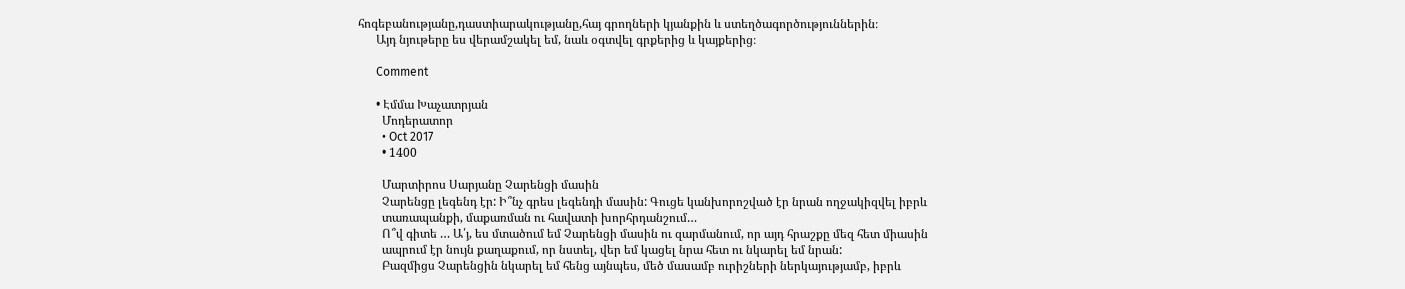հոգեբանությանը,դաստիարակությանը,հայ գրողների կյանքին և ստեղծագործություններին։
      Այդ նյութերը ես վերամշակել եմ, նաև օգտվել գրքերից և կայքերից։

      Comment

      • Էմմա Խաչատրյան
        Մոդերատոր
        • Oct 2017
        • 1400

        Մարտիրոս Սարյանը Չարենցի մասին
        Չարենցը լեգենդ էր: Ի՞նչ գրես լեգենդի մասին: Գուցե կանխորոշված էր նրան ողջակիզվել իբրև
        տառապանքի, մաքառման ու հավատի խորհրդանշում…
        Ո՞վ գիտե … Ա՛յ, ես մտածում եմ Չարենցի մասին ու զարմանում, որ այդ հրաշքը մեզ հետ միասին
        ապրում էր նույն քաղաքում, որ նստել, վեր եմ կացել նրա հետ ու նկարել եմ նրան:
        Բազմիցս Չարենցին նկարել եմ հենց այնպես, մեծ մասամբ ուրիշների ներկայությամբ, իբրև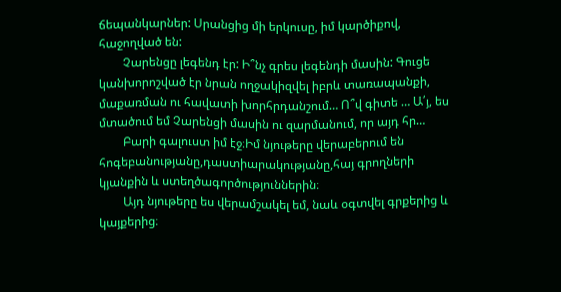ճեպանկարներ: Սրանցից մի երկուսը, իմ կարծիքով, հաջողված են:
        Չարենցը լեգենդ էր: Ի՞նչ գրես լեգենդի մասին: Գուցե կանխորոշված էր նրան ողջակիզվել իբրև տառապանքի, մաքառման ու հավատի խորհրդանշում… Ո՞վ գիտե … Ա՛յ, ես մտածում եմ Չարենցի մասին ու զարմանում, որ այդ հր…
        Բարի գալուստ իմ էջ։Իմ նյութերը վերաբերում են հոգեբանությանը,դաստիարակությանը,հայ գրողների կյանքին և ստեղծագործություններին։
        Այդ նյութերը ես վերամշակել եմ, նաև օգտվել գրքերից և կայքերից։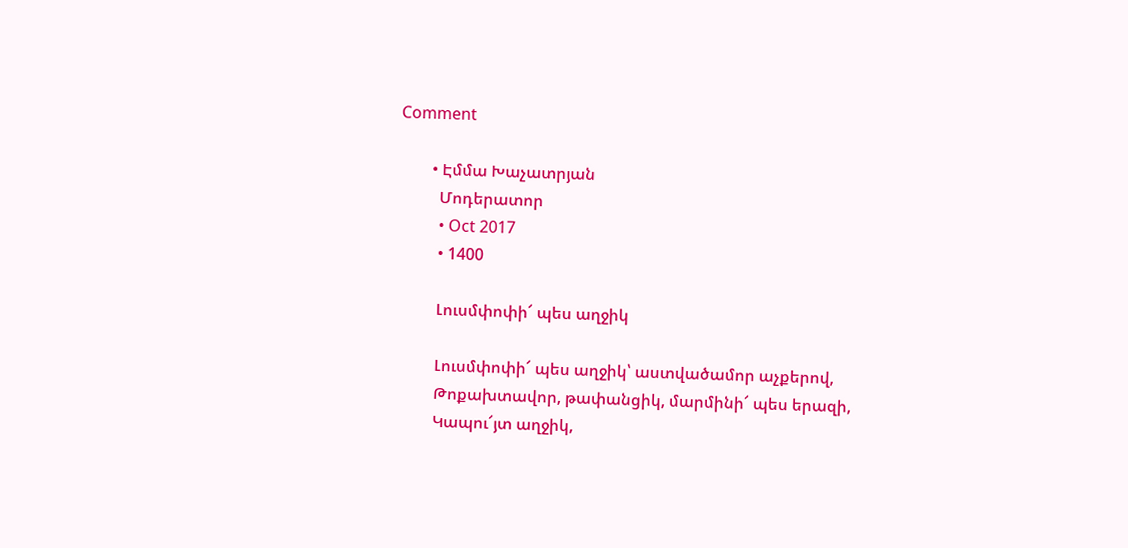Comment

        • Էմմա Խաչատրյան
          Մոդերատոր
          • Oct 2017
          • 1400

          Լուսմփոփի՜ պես աղջիկ

          Լուսմփոփի՜ պես աղջիկ՝ աստվածամոր աչքերով,
          Թոքախտավոր, թափանցիկ, մարմինի՜ պես երազի,
          Կապու՜յտ աղջիկ,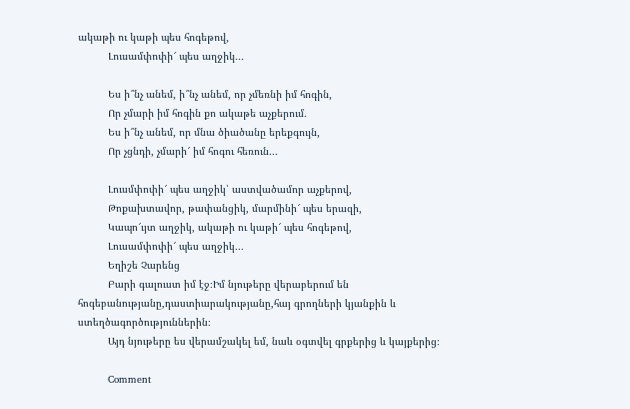ակաթի ու կաթի պես հոգեթով,
          Լուսամփոփի՜ պես աղջիկ․․․

          Ես ի՞նչ անեմ, ի՞նչ անեմ, որ չմեռնի իմ հոգին,
          Որ չմարի իմ հոգին քո ակաթե աչքերում․
          Ես ի՞նչ անեմ, որ մնա ծիածանը երեքգույն,
          Որ չցնդի, չմարի՜ իմ հոգու հեռուն․․․

          Լուսմփոփի՜ պես աղջիկ՝ աստվածամոր աչքերով,
          Թոքախտավոր, թափանցիկ, մարմինի՜ պես երազի,
          Կապո՜ւյտ աղջիկ, ակաթի ու կաթի՜ պես հոգեթով,
          Լուսամփոփի՜ պես աղջիկ․․․
          Եղիշե Չարենց
          Բարի գալուստ իմ էջ։Իմ նյութերը վերաբերում են հոգեբանությանը,դաստիարակությանը,հայ գրողների կյանքին և ստեղծագործություններին։
          Այդ նյութերը ես վերամշակել եմ, նաև օգտվել գրքերից և կայքերից։

          Comment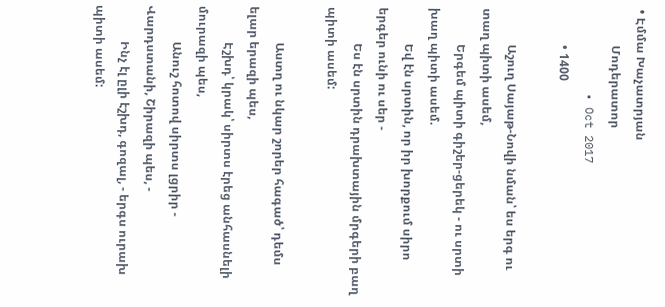• Էմմա Խաչատրյան
            Մոդերատոր
            • Oct 2017
            • 1400

            Աշուղ Սայաթ-Նովի նման՝ ես երգ ու տաղ պիտի ասեմ,
            Երգեմ պիտի գիշեր-ցերեկ - ու սրտի խաղ պիտի ասեմ.
            Եվ էն սրտին, որ իր խորքում սիրո երգեր ունի ու սեր -
            Ես էն սրտին դրախտային մրգերի բաղ պիտի ասեմ:

            Աստղ ու նկար շորեր հագած՝ դեմս ելար երազի պես,
            Էշխդ՝ կրակ՝ սիրտս էրեց անհասնելի մուրազի պես,
            Անուշ հոտով սիրտս լցրիր - Վարդստանի, Շիրազի պես, -
            Ինչ էլ ըլի էշխդ, գոզալ, - երգս ուրախ պիտի ասեմ: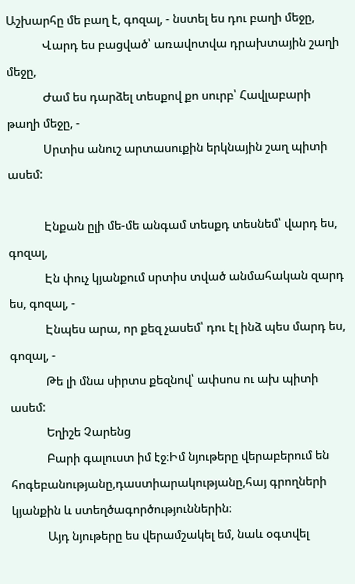Աշխարհը մե բաղ է, գոզալ, - նստել ես դու բաղի մեջը,
            Վարդ ես բացված՝ առավոտվա դրախտային շաղի մեջը,
            Ժամ ես դարձել տեսքով քո սուրբ՝ Հավլաբարի թաղի մեջը, -
            Սրտիս անուշ արտասուքին երկնային շաղ պիտի ասեմ:

            Էնքան ըլի մե-մե անգամ տեսքդ տեսնեմ՝ վարդ ես, գոզալ,
            Էն փուչ կյանքում սրտիս տված անմահական զարդ ես, գոզալ, -
            Էնպես արա, որ քեզ չասեմ՝ դու էլ ինձ պես մարդ ես, գոզալ, -
            Թե լի մնա սիրտս քեզնով՝ ափսոս ու ախ պիտի ասեմ:
            Եղիշե Չարենց
            Բարի գալուստ իմ էջ։Իմ նյութերը վերաբերում են հոգեբանությանը,դաստիարակությանը,հայ գրողների կյանքին և ստեղծագործություններին։
            Այդ նյութերը ես վերամշակել եմ, նաև օգտվել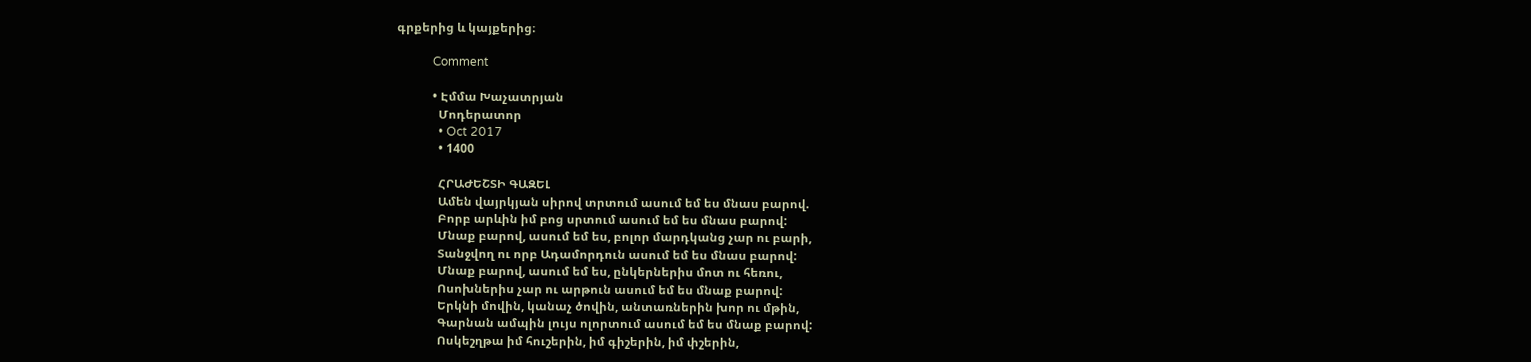գրքերից և կայքերից։

            Comment

            • Էմմա Խաչատրյան
              Մոդերատոր
              • Oct 2017
              • 1400

              ՀՐԱԺԵՇՏԻ ԳԱԶԵԼ
              Ամեն վայրկյան սիրով տրտում ասում եմ ես մնաս բարով.
              Բորբ արևին իմ բոց սրտում ասում եմ ես մնաս բարով:
              Մնաք բարով, ասում եմ ես, բոլոր մարդկանց չար ու բարի,
              Տանջվող ու որբ Ադամորդուն ասում եմ ես մնաս բարով:
              Մնաք բարով, ասում եմ ես, ընկերներիս մոտ ու հեռու,
              Ոսոխներիս չար ու արթուն ասում եմ ես մնաք բարով:
              Երկնի մովին, կանաչ ծովին, անտառներին խոր ու մթին,
              Գարնան ամպին լույս ոլորտում ասում եմ ես մնաք բարով:
              Ոսկեշղթա իմ հուշերին, իմ գիշերին, իմ փշերին,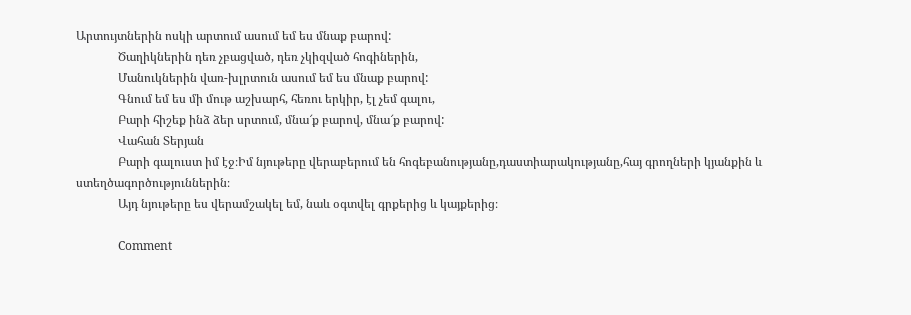Արտույտներին ոսկի արտում ասում եմ ես մնաք բարով:
              Ծաղիկներին դեռ չբացված, դեռ չկիզված հոգիներին,
              Մանուկներին վառ-խլրտուն ասում եմ ես մնաք բարով:
              Գնում եմ ես մի մութ աշխարհ, հեռու երկիր, էլ չեմ գալու,
              Բարի հիշեք ինձ ձեր սրտում, մնա՜ք բարով, մնա՜ք բարով:
              Վահան Տերյան
              Բարի գալուստ իմ էջ։Իմ նյութերը վերաբերում են հոգեբանությանը,դաստիարակությանը,հայ գրողների կյանքին և ստեղծագործություններին։
              Այդ նյութերը ես վերամշակել եմ, նաև օգտվել գրքերից և կայքերից։

              Comment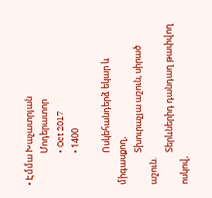• Էմմա Խաչատրյան
                Մոդերատոր
                • Oct 2017
                • 1400

                Ոսկեհանդերձ եկար և միգասքող,
                Տխուրաչյա աշուն, սիրած աշուն.
                Տերևներիդ դանդաղ թափվող ոսկով,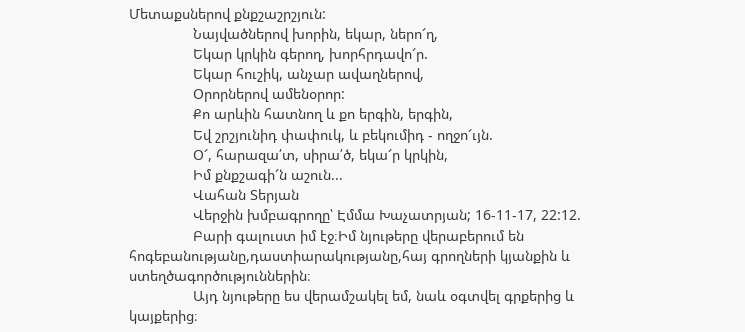Մետաքսներով քնքշաշրշյուն:
                Նայվածներով խորին, եկար, ներո՜ղ,
                Եկար կրկին գերող, խորհրդավո՜ր.
                Եկար հուշիկ, անչար ավաղներով,
                Օրորներով ամենօրոր:
                Քո արևին հատնող և քո երգին, երգին,
                Եվ շրշյունիդ փափուկ, և բեկումիդ - ողջո՜ւյն.
                Օ՜, հարազա՛տ, սիրա՛ծ, եկա՜ր կրկին,
                Իմ քնքշագի՜ն աշուն...
                Վահան Տերյան
                Վերջին խմբագրողը՝ Էմմա Խաչատրյան; 16-11-17, 22:12.
                Բարի գալուստ իմ էջ։Իմ նյութերը վերաբերում են հոգեբանությանը,դաստիարակությանը,հայ գրողների կյանքին և ստեղծագործություններին։
                Այդ նյութերը ես վերամշակել եմ, նաև օգտվել գրքերից և կայքերից։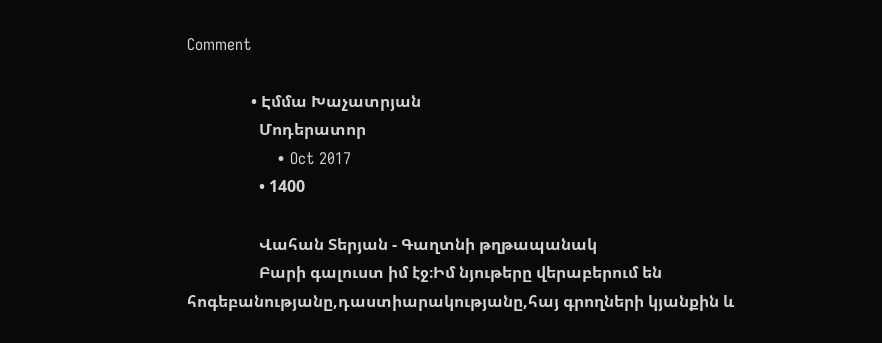Comment

                • Էմմա Խաչատրյան
                  Մոդերատոր
                  • Oct 2017
                  • 1400

                  Վահան Տերյան - Գաղտնի թղթապանակ
                  Բարի գալուստ իմ էջ։Իմ նյութերը վերաբերում են հոգեբանությանը,դաստիարակությանը,հայ գրողների կյանքին և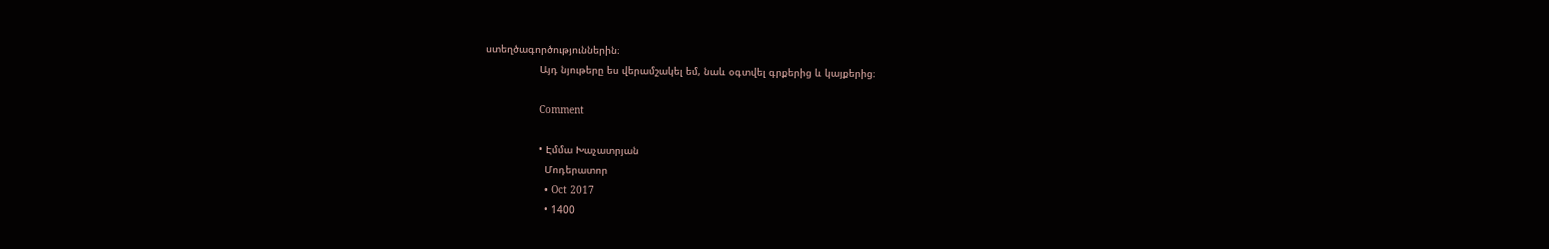ստեղծագործություններին։
                  Այդ նյութերը ես վերամշակել եմ, նաև օգտվել գրքերից և կայքերից։

                  Comment

                  • Էմմա Խաչատրյան
                    Մոդերատոր
                    • Oct 2017
                    • 1400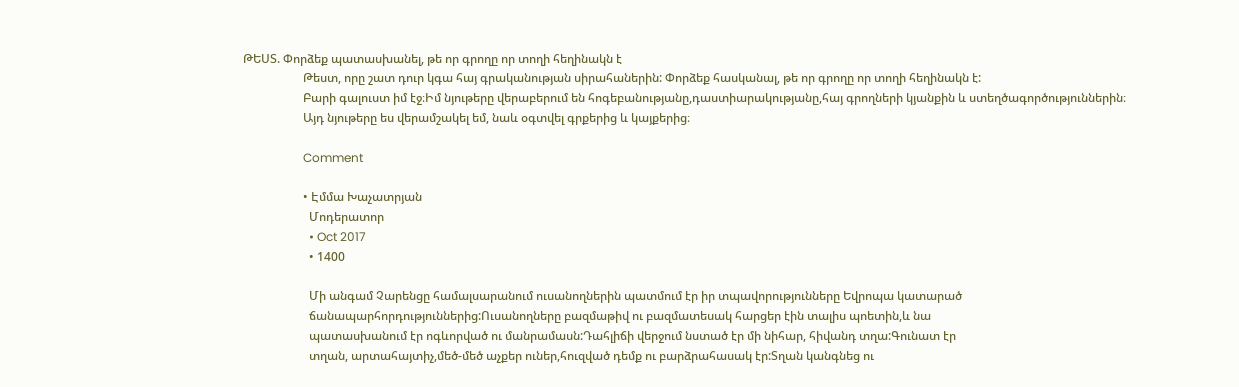ԹԵՍՏ. Փորձեք պատասխանել, թե որ գրողը որ տողի հեղինակն է
                    Թեստ, որը շատ դուր կգա հայ գրականության սիրահաներին: Փորձեք հասկանալ, թե որ գրողը որ տողի հեղինակն է:
                    Բարի գալուստ իմ էջ։Իմ նյութերը վերաբերում են հոգեբանությանը,դաստիարակությանը,հայ գրողների կյանքին և ստեղծագործություններին։
                    Այդ նյութերը ես վերամշակել եմ, նաև օգտվել գրքերից և կայքերից։

                    Comment

                    • Էմմա Խաչատրյան
                      Մոդերատոր
                      • Oct 2017
                      • 1400

                      Մի անգամ Չարենցը համալսարանում ուսանողներին պատմում էր իր տպավորությունները Եվրոպա կատարած
                      ճանապարհորդություններից:Ուսանողները բազմաթիվ ու բազմատեսակ հարցեր էին տալիս պոետին,և նա
                      պատասխանում էր ոգևորված ու մանրամասն:Դահլիճի վերջում նստած էր մի նիհար, հիվանդ տղա:Գունատ էր
                      տղան, արտահայտիչ,մեծ-մեծ աչքեր ուներ,հուզված դեմք ու բարձրահասակ էր:Տղան կանգնեց ու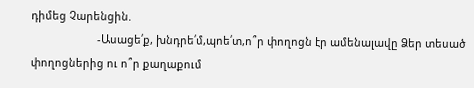դիմեց Չարենցին.
                      -Ասացե՛ք, խնդրե՛մ,պոե՛տ,ո՞ր փողոցն էր ամենալավը Ձեր տեսած փողոցներից ու ո՞ր քաղաքում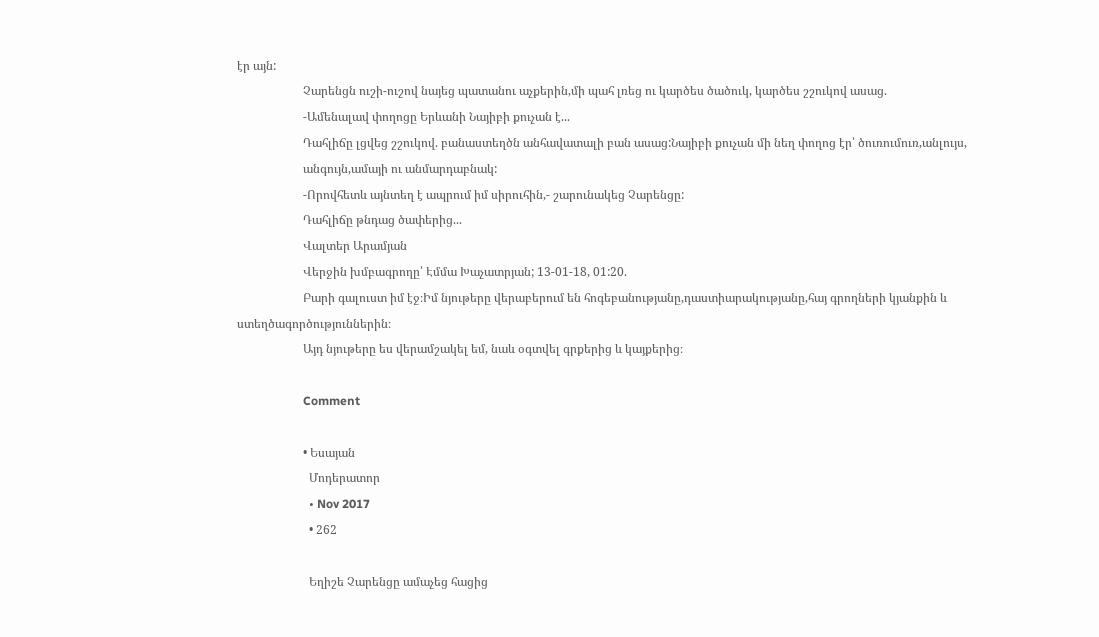էր այն:
                      Չարենցն ուշի-ուշով նայեց պատանու աչքերին,մի պահ լռեց ու կարծես ծածուկ, կարծես շշուկով ասաց.
                      -Ամենալավ փողոցը Երևանի Նայիբի քուչան է...
                      Դահլիճը լցվեց շշուկով. բանաստեղծն անհավատալի բան ասաց:Նայիբի քուչան մի նեղ փողոց էր՝ ծուռումուռ,անլույս,
                      անգույն,ամայի ու անմարդաբնակ:
                      -Որովհետև այնտեղ է ապրում իմ սիրուհին,- շարունակեց Չարենցը:
                      Դահլիճը թնդաց ծափերից...
                      Վալտեր Արամյան
                      Վերջին խմբագրողը՝ Էմմա Խաչատրյան; 13-01-18, 01:20.
                      Բարի գալուստ իմ էջ։Իմ նյութերը վերաբերում են հոգեբանությանը,դաստիարակությանը,հայ գրողների կյանքին և ստեղծագործություններին։
                      Այդ նյութերը ես վերամշակել եմ, նաև օգտվել գրքերից և կայքերից։

                      Comment

                      • Եսայան
                        Մոդերատոր
                        • Nov 2017
                        • 262

                        Եղիշե Չարենցը ամաչեց հացից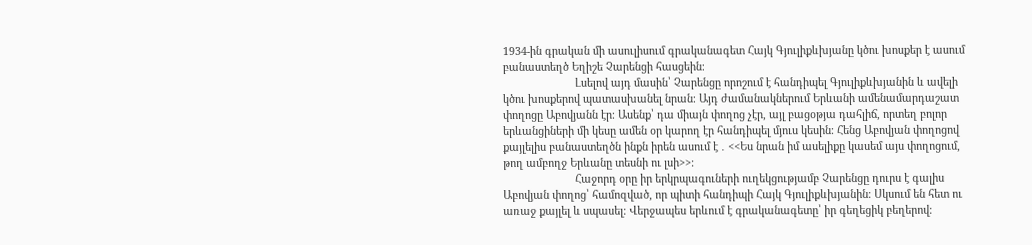1934-ին գրական մի ասուլիսում գրականագետ Հայկ Գյուլիքևխյանը կծու խոսքեր է ասում բանաստեղծ Եղիշե Չարենցի հասցեին։
                        Լսելով այդ մասին՝ Չարենցը որոշում է հանդիպել Գյուլիքևխյանին և ավելի կծու խոսքերով պատասխանել նրան։ Այդ ժամանակներում Երևանի ամենամարդաշատ փողոցը Աբովյանն էր։ Ասենք՝ դա միայն փողոց չէր, այլ բացօթյա դահլիճ, որտեղ բոլոր երևանցիների մի կեսը ամեն օր կարող էր հանդիպել մյուս կեսին։ Հենց Աբովյան փողոցով քայլելիս բանաստեղծն ինքն իրեն ասում է ․ <<Ես նրան իմ ասելիքը կասեմ այս փողոցում, թող ամբողջ Երևանը տեսնի ու լսի>>։
                        Հաջորդ օրը իր երկրպագուների ուղեկցությամբ Չարենցը դուրս է գալիս Աբովյան փողոց՝ համոզված, որ պիտի հանդիպի Հայկ Գյուլիքևխյանին։ Սկսում են հետ ու առաջ քայլել և սպասել։ Վերջապես երևում է գրականագետը՝ իր գեղեցիկ բեղերով։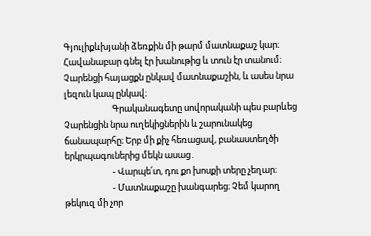Գյուլիքևխյանի ձեռքին մի թարմ մատնաքաշ կար։ Հավանաբար գնել էր խանութից և տուն էր տանում։ Չարենցի հայացքն ընկավ մատնաքաշին, և ասես նրա լեզուն կապ ընկավ։
                        Գրականագետը սովորականի պես բարևեց Չարենցին նրա ուղեկիցներին և շարունակեց ճանապարհը։ Երբ մի քիչ հեռացավ, բանաստեղծի երկրպագուներից մեկն ասաց․
                        - Վարպե՛տ, դու քո խոսքի տերը չեղար։
                        - Մատնաքաշը խանգարեց։ Չեմ կարող թեկուզ մի չոր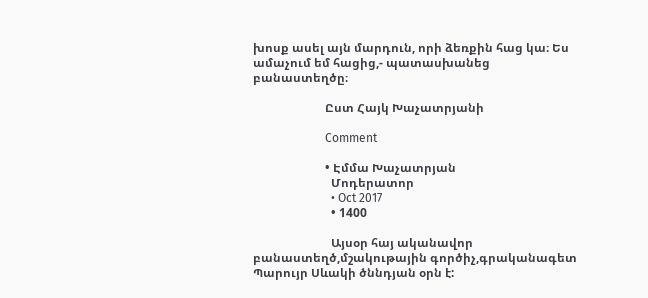խոսք ասել այն մարդուն, որի ձեռքին հաց կա։ Ես ամաչում եմ հացից,- պատասխանեց բանաստեղծը։

                        Ըստ Հայկ Խաչատրյանի

                        Comment

                        • Էմմա Խաչատրյան
                          Մոդերատոր
                          • Oct 2017
                          • 1400

                          Այսօր հայ ականավոր բանաստեղծ,մշակութային գործիչ,գրականագետ Պարույր Սևակի ծննդյան օրն է: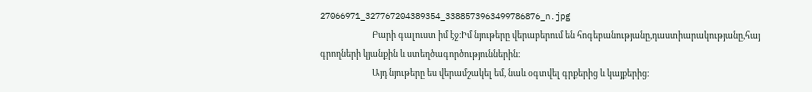27066971_327767204389354_3388573963499786876_n.jpg
                          Բարի գալուստ իմ էջ։Իմ նյութերը վերաբերում են հոգեբանությանը,դաստիարակությանը,հայ գրողների կյանքին և ստեղծագործություններին։
                          Այդ նյութերը ես վերամշակել եմ, նաև օգտվել գրքերից և կայքերից։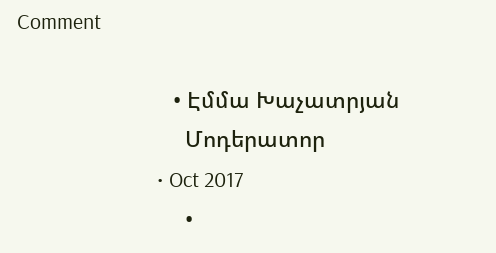Comment

                          • Էմմա Խաչատրյան
                            Մոդերատոր
                            • Oct 2017
                            •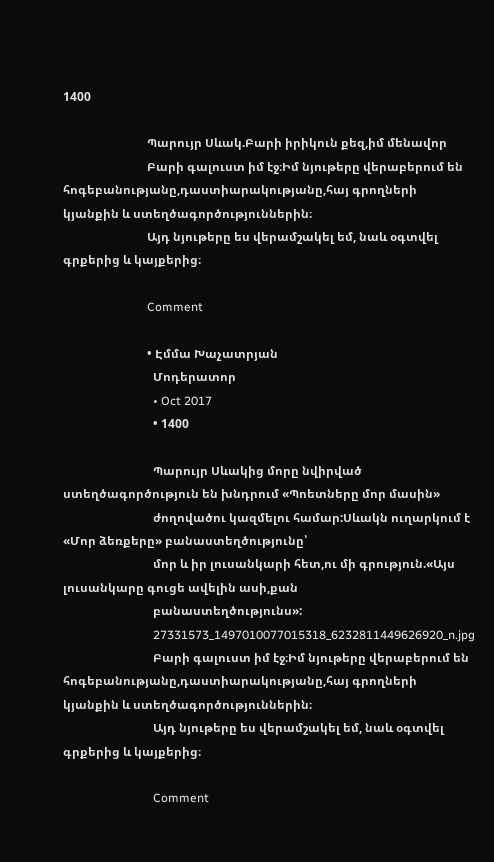1400

                            Պարույր Սևակ.Բարի իրիկուն քեզ,իմ մենավոր
                            Բարի գալուստ իմ էջ։Իմ նյութերը վերաբերում են հոգեբանությանը,դաստիարակությանը,հայ գրողների կյանքին և ստեղծագործություններին։
                            Այդ նյութերը ես վերամշակել եմ, նաև օգտվել գրքերից և կայքերից։

                            Comment

                            • Էմմա Խաչատրյան
                              Մոդերատոր
                              • Oct 2017
                              • 1400

                              Պարույր Սևակից մորը նվիրված ստեղծագործություն են խնդրում «Պոետները մոր մասին»
                              ժողովածու կազմելու համար:Սևակն ուղարկում է «Մոր ձեռքերը» բանաստեղծությունը՝
                              մոր և իր լուսանկարի հետ,ու մի գրություն.«Այս լուսանկարը գուցե ավելին ասի,քան
                              բանաստեղծությունս»:
                              27331573_1497010077015318_6232811449626920_n.jpg
                              Բարի գալուստ իմ էջ։Իմ նյութերը վերաբերում են հոգեբանությանը,դաստիարակությանը,հայ գրողների կյանքին և ստեղծագործություններին։
                              Այդ նյութերը ես վերամշակել եմ, նաև օգտվել գրքերից և կայքերից։

                              Comment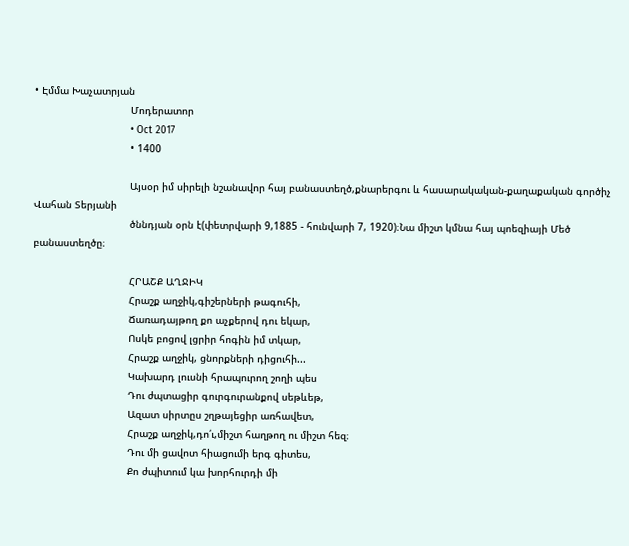• Էմմա Խաչատրյան
                                Մոդերատոր
                                • Oct 2017
                                • 1400

                                Այսօր իմ սիրելի նշանավոր հայ բանաստեղծ,քնարերգու և հասարակական-քաղաքական գործիչ Վահան Տերյանի
                                ծննդյան օրն է(փետրվարի 9,1885 - հունվարի 7, 1920)։Նա միշտ կմնա հայ պոեզիայի Մեծ բանաստեղծը։

                                ՀՐԱՇՔ ԱՂՋԻԿ
                                Հրաշք աղջիկ,գիշերների թագուհի,
                                Ճառադայթող քո աչքերով դու եկար,
                                Ոսկե բոցով լցրիր հոգին իմ տկար,
                                Հրաշք աղջիկ, ցնորքների դիցուհի...
                                Կախարդ լուսնի հրապուրող շողի պես
                                Դու ժպտացիր գուրգուրանքով սեթևեթ,
                                Ազատ սիրտըս շղթայեցիր առհավետ,
                                Հրաշք աղջիկ,դո՛ւ,միշտ հաղթող ու միշտ հեզ։
                                Դու մի ցավոտ հիացումի երգ գիտես,
                                Քո ժպիտում կա խորհուրդի մի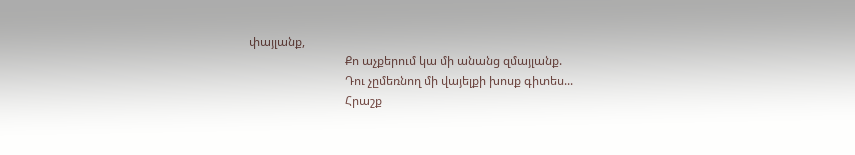փայլանք,
                                Քո աչքերում կա մի անանց զմայլանք.
                                Դու չըմեռնող մի վայելքի խոսք գիտես...
                                Հրաշք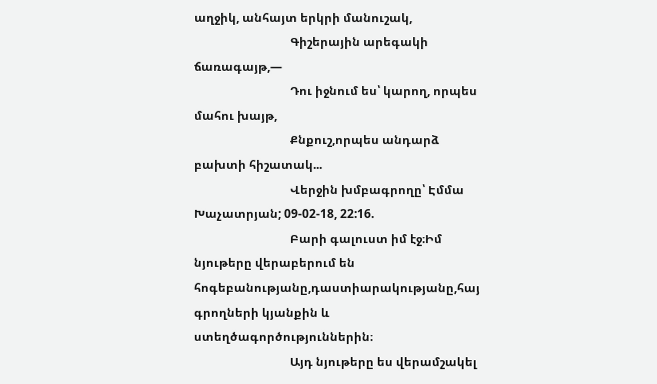աղջիկ, անհայտ երկրի մանուշակ,
                                Գիշերային արեգակի ճառագայթ,—
                                Դու իջնում ես՝ կարող, որպես մահու խայթ,
                                Քնքուշ,որպես անդարձ բախտի հիշատակ...
                                Վերջին խմբագրողը՝ Էմմա Խաչատրյան; 09-02-18, 22:16.
                                Բարի գալուստ իմ էջ։Իմ նյութերը վերաբերում են հոգեբանությանը,դաստիարակությանը,հայ գրողների կյանքին և ստեղծագործություններին։
                                Այդ նյութերը ես վերամշակել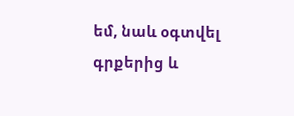եմ, նաև օգտվել գրքերից և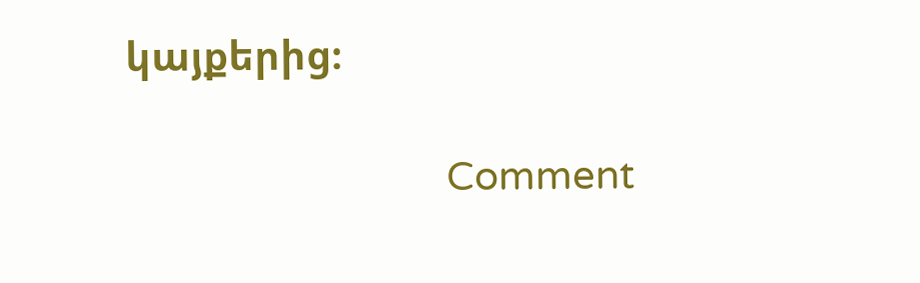կայքերից։

                                Comment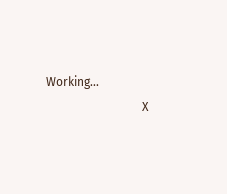Working...
                                X